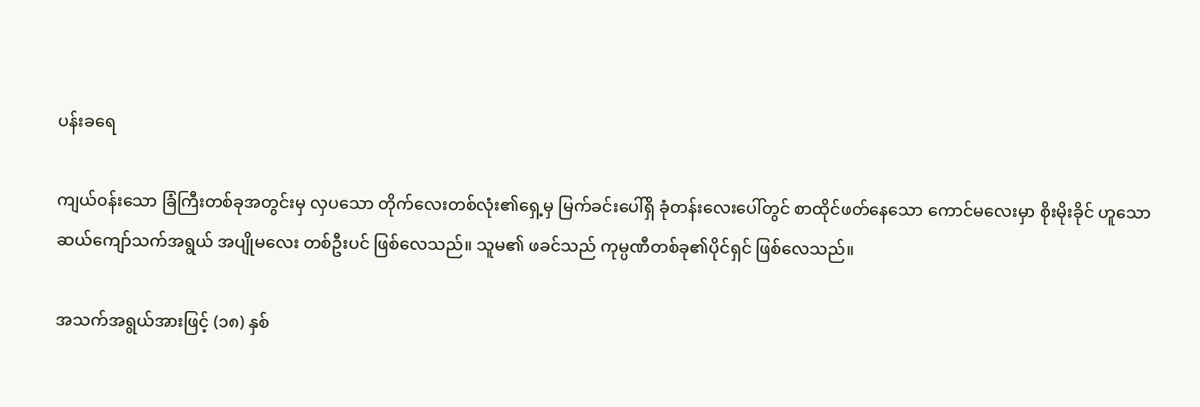ပန်းခရေ

ကျယ်၀န်းသော ခြံကြီးတစ်ခုအတွင်းမှ လှပသော တိုက်လေးတစ်လုံး၏ရှေ့မှ မြက်ခင်းပေါ်ရှိ ခုံတန်းလေးပေါ်တွင် စာထိုင်ဖတ်နေသော ကောင်မလေးမှာ စိုးမိုးခိုင် ဟူသော ဆယ်ကျော်သက်အရွယ် အပျိုမလေး တစ်ဦးပင် ဖြစ်လေသည်။ သူမ၏ ဖခင်သည် ကုမ္ပဏီတစ်ခု၏ပိုင်ရှင် ဖြစ်လေသည်။

အသက်အရွယ်အားဖြင့် (၁၈) နှစ်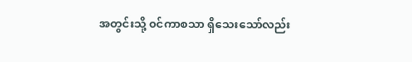အတွင်းသို့ ၀င်ကာစသာ ရှိသေးသော်လည်း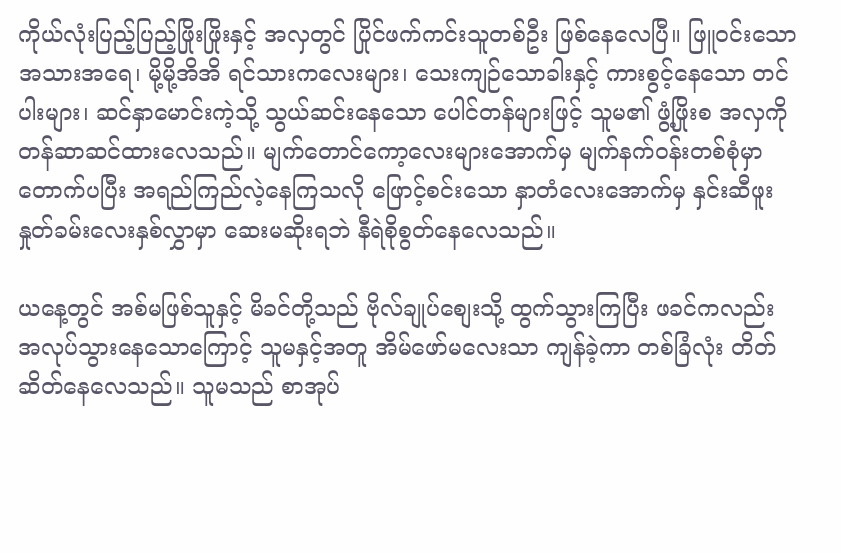ကိုယ်လုံးပြည့်ပြည့်ဖြိုးဖြိုးနှင့် အလှတွင် ပြိုင်ဖက်ကင်းသူတစ်ဦး ဖြစ်နေလေပြီ။ ဖြူ၀င်းသော အသားအရေ၊ မို့မို့အိအိ ရင်သားကလေးများ၊ သေးကျဉ်သောခါးနှင့် ကားစွင့်နေသော တင်ပါးများ၊ ဆင်နှာမောင်းကဲ့သို့ သွယ်ဆင်းနေသော ပေါင်တန်များဖြင့် သူမ၏ ဖွံ့ဖြိုးစ အလှကို တန်ဆာဆင်ထားလေသည်။ မျက်တောင်ကော့လေးများအောက်မှ မျက်နက်၀န်းတစ်စုံမှာ တောက်ပပြီး အရည်ကြည်လဲ့နေကြသလို ဖြောင့်စင်းသော နှာတံလေးအောက်မှ နှင်းဆီဖူး နှုတ်ခမ်းလေးနှစ်လွှာမှာ ဆေးမဆိုးရဘဲ နီရဲစိုစွတ်နေလေသည်။

ယနေ့တွင် အစ်မဖြစ်သူနှင့် မိခင်တို့သည် ဗိုလ်ချုပ်စျေးသို့ ထွက်သွားကြပြီး ဖခင်ကလည်း အလုပ်သွားနေသောကြောင့် သူမနှင့်အတူ အိမ်ဖော်မလေးသာ ကျန်ခဲ့ကာ တစ်ခြံလုံး တိတ်ဆိတ်နေလေသည်။ သူမသည် စာအုပ်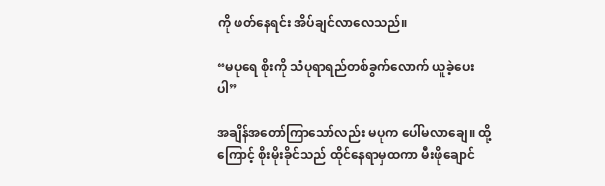ကို ဖတ်နေရင်း အိပ်ချင်လာလေသည်။

“မပုရေ စိုးကို သံပုရာရည်တစ်ခွက်လောက် ယူခဲ့ပေးပါ”

အချိန်အတော်ကြာသော်လည်း မပုက ပေါ်မလာချေ။ ထို့ကြောင့် စိုးမိုးခိုင်သည် ထိုင်နေရာမှထကာ မီးဖိုချောင်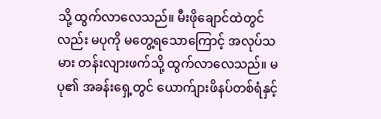သို့ ထွက်လာလေသည်။ မီးဖိုချောင်ထဲတွင်လည်း မပုကို မတွေ့ရသောကြောင့် အလုပ်သမား တန်းလျားဖက်သို့ ထွက်လာလေသည်။ မပု၏ အခန်းရှေ့တွင် ယောက်ျားဖိနပ်တစ်ရံနှင့်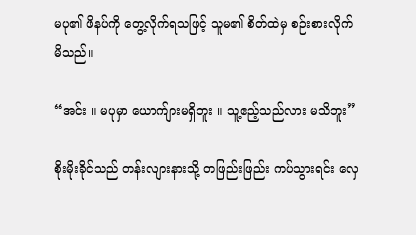မပု၏ ဖိနပ်ကို တွေ့လိုက်ရသဖြင့် သူမ၏ စိတ်ထဲမှ စဉ်းစားလိုက်မိသည်။

“အင်း ။ မပုမှာ ယောက်ျားမရှိဘူး ။ သူ့ဧည့်သည်လား မသိဘူး”

စိုးမိုးခိုင်သည် တန်းလျားနားသို့ တဖြည်းဖြည်း ကပ်သွားရင်း လှေ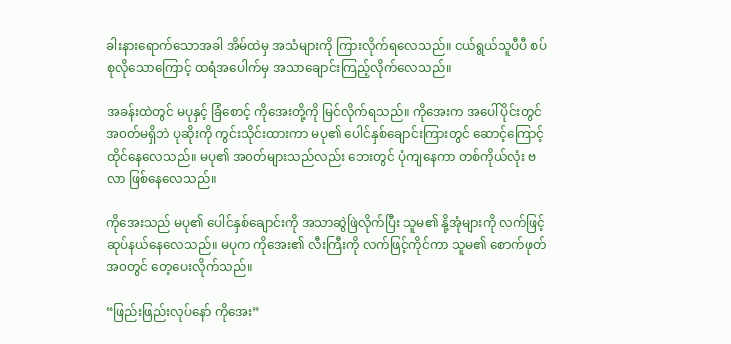ခါးနားရောက်သောအခါ အိမ်ထဲမှ အသံများကို ကြားလိုက်ရလေသည်။ ငယ်ရွယ်သူပီပီ စပ်စုလိုသောကြောင့် ထရံအပေါက်မှ အသာချောင်းကြည့်လိုက်လေသည်။

အခန်းထဲတွင် မပုနှင့် ခြံစောင့် ကိုအေးတို့ကို မြင်လိုက်ရသည်။ ကိုအေးက အပေါ်ပိုင်းတွင် အ၀တ်မရှိဘဲ ပုဆိုးကို ကွင်းသိုင်းထားကာ မပု၏ ပေါင်နှစ်ချောင်းကြားတွင် ဆောင့်ကြောင့်ထိုင်နေလေသည်။ မပု၏ အ၀တ်များသည်လည်း ဘေးတွင် ပုံကျနေကာ တစ်ကိုယ်လုံး ဗလာ ဖြစ်နေလေသည်။

ကိုအေးသည် မပု၏ ပေါင်နှစ်ချောင်းကို အသာဆွဲဖြဲလိုက်ပြီး သူမ၏ နို့အုံများကို လက်ဖြင့် ဆုပ်နယ်နေလေသည်။ မပုက ကိုအေး၏ လီးကြီးကို လက်ဖြင့်ကိုင်ကာ သူမ၏ စောက်ဖုတ်အ၀တွင် တေ့ပေးလိုက်သည်။

“ဖြည်းဖြည်းလုပ်နော် ကိုအေး”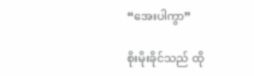“အေးပါကွာ”

စိုးမိုးခိုင်သည် ထို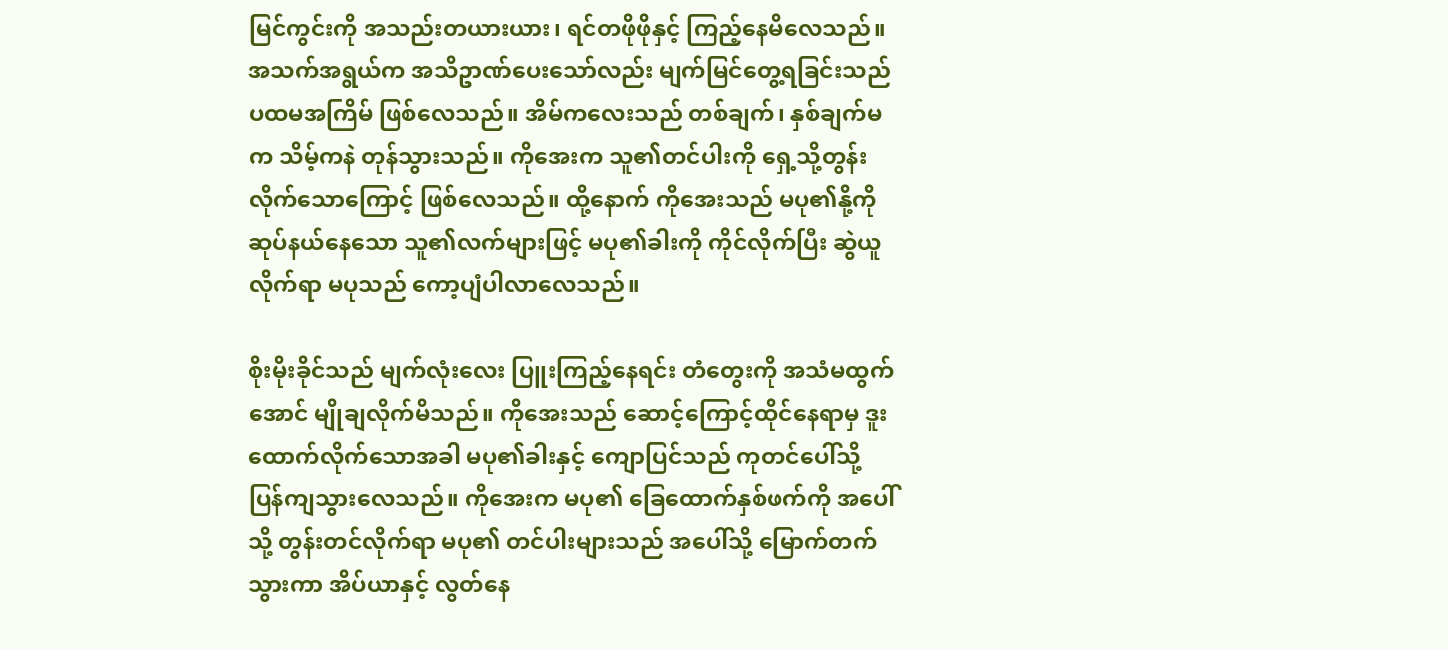မြင်ကွင်းကို အသည်းတယားယား၊ ရင်တဖိုဖိုနှင့် ကြည့်နေမိလေသည်။ အသက်အရွယ်က အသိဥာဏ်ပေးသော်လည်း မျက်မြင်တွေ့ရခြင်းသည် ပထမအကြိမ် ဖြစ်လေသည်။ အိမ်ကလေးသည် တစ်ချက်၊ နှစ်ချက်မက သိမ့်ကနဲ တုန်သွားသည်။ ကိုအေးက သူ၏တင်ပါးကို ရှေ့သို့တွန်းလိုက်သောကြောင့် ဖြစ်လေသည်။ ထို့နောက် ကိုအေးသည် မပု၏နို့ကို ဆုပ်နယ်နေသော သူ၏လက်များဖြင့် မပု၏ခါးကို ကိုင်လိုက်ပြီး ဆွဲယူလိုက်ရာ မပုသည် ကော့ပျံပါလာလေသည်။

စိုးမိုးခိုင်သည် မျက်လုံးလေး ပြူးကြည့်နေရင်း တံတွေးကို အသံမထွက်အောင် မျိုချလိုက်မိသည်။ ကိုအေးသည် ဆောင့်ကြောင့်ထိုင်နေရာမှ ဒူးထောက်လိုက်သောအခါ မပု၏ခါးနှင့် ကျောပြင်သည် ကုတင်ပေါ်သို့ ပြန်ကျသွားလေသည်။ ကိုအေးက မပု၏ ခြေထောက်နှစ်ဖက်ကို အပေါ်သို့ တွန်းတင်လိုက်ရာ မပု၏ တင်ပါးများသည် အပေါ်သို့ မြောက်တက်သွားကာ အိပ်ယာနှင့် လွတ်နေ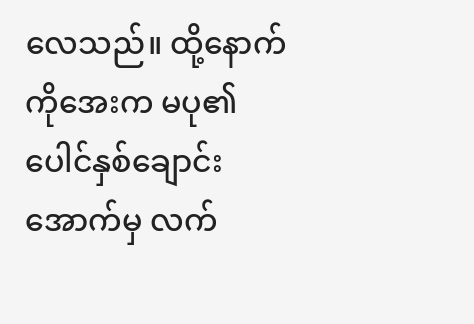လေသည်။ ထို့နောက် ကိုအေးက မပု၏ ပေါင်နှစ်ချောင်းအောက်မှ လက်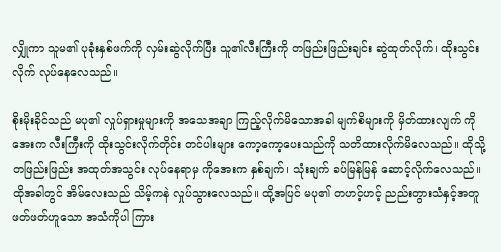လျှိုကာ သူမ၏ ပုခုံးနှစ်ဖက်ကို လှမ်းဆွဲလိုက်ပြီး သူ၏လီးကြီးကို တဖြည်းဖြည်းချင်း ဆွဲထုတ်လိုက်၊ ထိုးသွင်းလိုက် လုပ်နေလေသည်။

စိုးမိုးခိုင်သည် မပု၏ လှုပ်ရှားမှုများကို အသေအချာ ကြည့်လိုက်မိသောအခါ မျက်စိများကို မှိတ်ထားလျက် ကိုအေးက လီးကြီးကို ထိုးသွင်းလိုက်တိုင်း တင်ပါးများ ကော့ကော့ပေးသည်ကို သတိထားလိုက်မိလေသည်။ ထိုသို့ တဖြည်းဖြည်း အထုတ်အသွင်း လုပ်နေရာမှ ကိုအေးက နှစ်ချက်၊ သုံးချက် ခပ်မြန်မြန် ဆောင့်လိုက်လေသည်။ ထိုအခါတွင် အိမ်လေးသည် သိမ့်ကနဲ လှုပ်သွားလေသည်။ ထို့အပြင် မပု၏ တဟင့်ဟင့် ညည်းတွားသံနှင့်အတူ ဖတ်ဖတ်ဟူသော အသံကိုပါ ကြား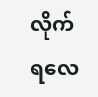လိုက်ရလေ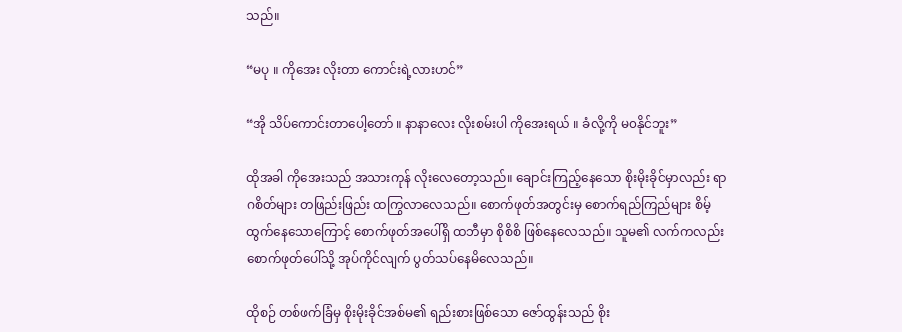သည်။

“မပု ။ ကိုအေး လိုးတာ ကောင်းရဲ့လားဟင်”

“အို သိပ်ကောင်းတာပေါ့တော် ။ နာနာလေး လိုးစမ်းပါ ကိုအေးရယ် ။ ခံလို့ကို မ၀နိုင်ဘူး”

ထိုအခါ ကိုအေးသည် အသားကုန် လိုးလေတော့သည်။ ချောင်းကြည့်နေသော စိုးမိုးခိုင်မှာလည်း ရာဂစိတ်များ တဖြည်းဖြည်း ထကြွလာလေသည်။ စောက်ဖုတ်အတွင်းမှ စောက်ရည်ကြည်များ စိမ့်ထွက်နေသောကြောင့် စောက်ဖုတ်အပေါ်ရှိ ထဘီမှာ စိုစိစိ ဖြစ်နေလေသည်။ သူမ၏ လက်ကလည်း စောက်ဖုတ်ပေါ်သို့ အုပ်ကိုင်လျက် ပွတ်သပ်နေမိလေသည်။

ထိုစဉ် တစ်ဖက်ခြံမှ စိုးမိုးခိုင်အစ်မ၏ ရည်းစားဖြစ်သော ဇော်ထွန်းသည် စိုး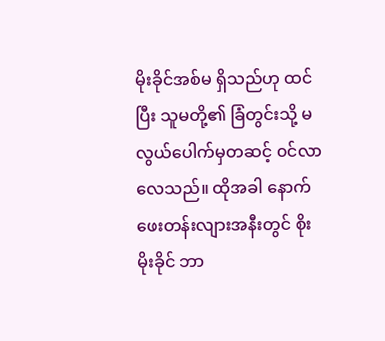မိုးခိုင်အစ်မ ရှိသည်ဟု ထင်ပြီး သူမတို့၏ ခြံတွင်းသို့ မလွယ်ပေါက်မှတဆင့် ၀င်လာလေသည်။ ထိုအခါ နောက်ဖေးတန်းလျားအနီးတွင် စိုးမိုးခိုင် ဘာ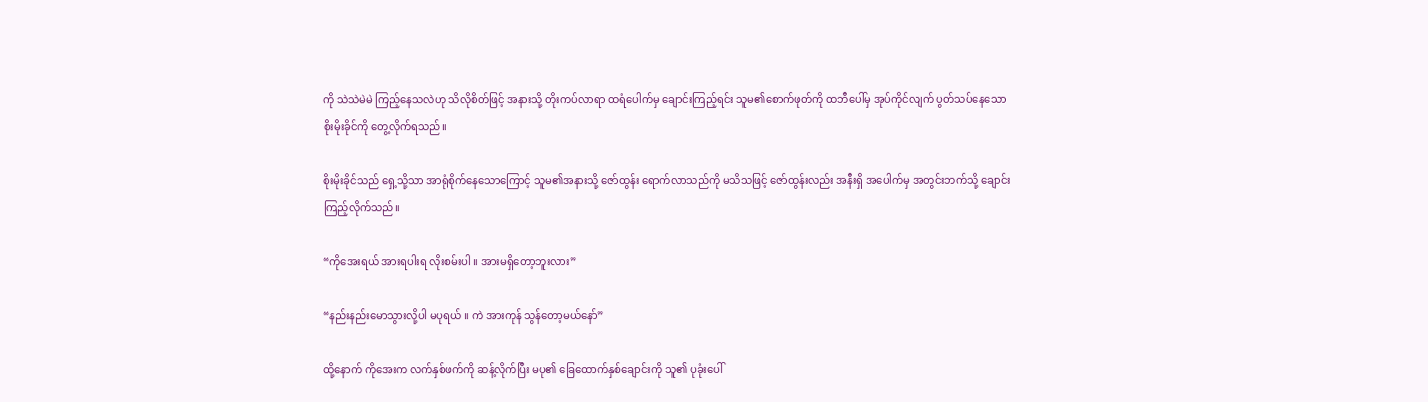ကို သဲသဲမဲမဲ ကြည့်နေသလဲဟု သိလိုစိတ်ဖြင့် အနားသို့ တိုးကပ်လာရာ ထရံပေါက်မှ ချောင်းကြည့်ရင်း သူမ၏စောက်ဖုတ်ကို ထဘီပေါ်မှ အုပ်ကိုင်လျက် ပွတ်သပ်နေသော စိုးမိုးခိုင်ကို တွေ့လိုက်ရသည်။

စိုးမိုးခိုင်သည် ရှေ့သို့သာ အာရုံစိုက်နေသောကြောင့် သူမ၏အနားသို့ ဇော်ထွန်း ရောက်လာသည်ကို မသိသဖြင့် ဇော်ထွန်းလည်း အနီးရှိ အပေါက်မှ အတွင်းဘက်သို့ ချောင်းကြည့်လိုက်သည်။

“ကိုအေးရယ် အားရပါးရ လိုးစမ်းပါ ။ အားမရှိတော့ဘူးလား”

“နည်းနည်းမောသွားလို့ပါ မပုရယ် ။ ကဲ အားကုန် သွန်တော့မယ်နော်”

ထို့နောက် ကိုအေးက လက်နှစ်ဖက်ကို ဆန့်လိုက်ပြီး မပု၏ ခြေထောက်နှစ်ချောင်းကို သူ၏ ပုခုံးပေါ်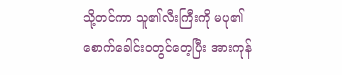သို့တင်ကာ သူ၏လီးကြီးကို မပု၏ စောက်ခေါင်း၀တွင်တေ့ပြီး အားကုန်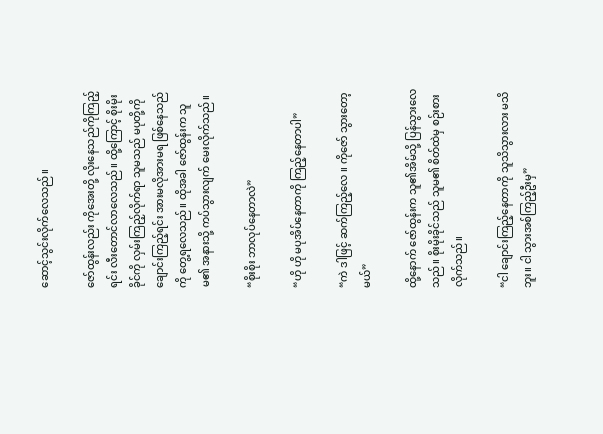ဆောင့်သွင်းလိုက်လေသည်။

ဇော်ထွန်းလည်း ကိုအေးတို့ လိုးနေသည်ကိုကြည့်ရင်း လီးတောင်လာလေသည်။ ထို့ကြောင့် စိုးမိုးခိုင်ကို လှမ်းကြည့်လိုက်ရာ သူမသည် မပုတို့ကို ချောင်းကြည့်ရင်း အားမလိုအားမရ ဖြစ်နေသည်ကို တွေ့ရလေသည်။ ထိုအခါ ဇော်ထွန်းက သူမ၏ အနားသို့ ကပ်သွားလျက် မေးလိုက်သည်။

“စိုးစိုး ဘာလုပ်နေတာလဲ”

“ဟို ဟို မပုအိပ်နေတာကို ကြည့်နေတာပါ”

“ကဲ ဒါဖြင့် ဆက်ကြည့်လေ ။ ကိုဇော် သွားတော့မယ်”

ထို့နောက် ဇော်ထွန်းက သူ၏အိမ်သို့ ပြန်သွားလေသည်။ စိုးမိုးခိုင်သည် သူမ၏ စိတ်ထဲမှ စဉ်းစားလိုက်သည်။

“ငါ ချောင်းကြည့်နေတာကို သူသိသွားလား မသိဘူး။ ငါ သွားအစ်ကြည့်ဦးမှ”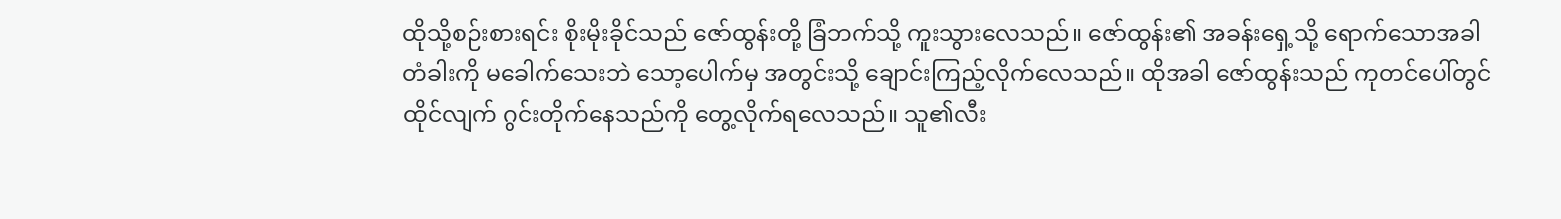ထိုသို့စဉ်းစားရင်း စိုးမိုးခိုင်သည် ဇော်ထွန်းတို့ ခြံဘက်သို့ ကူးသွားလေသည်။ ဇော်ထွန်း၏ အခန်းရှေ့သို့ ရောက်သောအခါ တံခါးကို မခေါက်သေးဘဲ သော့ပေါက်မှ အတွင်းသို့ ချောင်းကြည့်လိုက်လေသည်။ ထိုအခါ ဇော်ထွန်းသည် ကုတင်ပေါ်တွင် ထိုင်လျက် ဂွင်းတိုက်နေသည်ကို တွေ့လိုက်ရလေသည်။ သူ၏လီး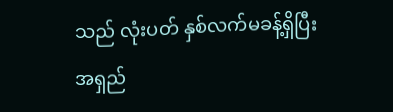သည် လုံးပတ် နှစ်လက်မခန့်ရှိပြီး အရှည်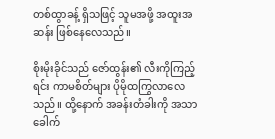တစ်ထွာခန့် ရှိသဖြင့် သူမအဖို့ အထူးအဆန်း ဖြစ်နေလေသည်။

စိုးမိုးခိုင်သည် ဇော်ထွန်း၏ လီးကိုကြည့်ရင်း ကာမစိတ်များ ပိုမိုထကြွလာလေသည်။ ထို့နောက် အခန်းတံခါးကို အသာခေါက်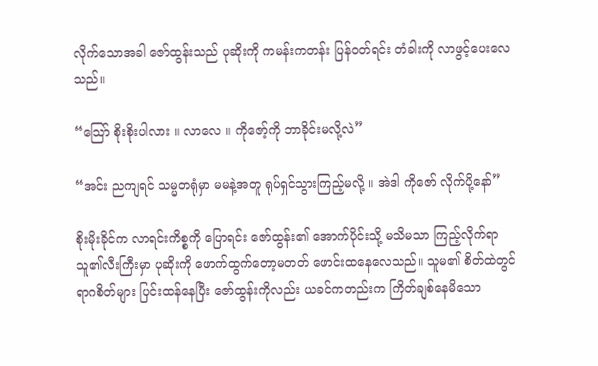လိုက်သောအခါ ဇော်ထွန်းသည် ပုဆိုးကို ကမန်းကတန်း ပြန်၀တ်ရင်း တံခါးကို လာဖွင့်ပေးလေသည်။

“သြော် စိုးစိုးပါလား ။ လာလေ ။ ကိုဇော့်ကို ဘာခိုင်းမလို့လဲ”

“အင်း ညကျရင် သမ္မတရုံမှာ မမနဲ့အတူ ရုပ်ရှင်သွားကြည့်မလို့ ။ အဲဒါ ကိုဇော် လိုက်ပို့နော်”

စိုးမိုးခိုင်က လာရင်းကိစ္စကို ပြောရင်း ဇော်ထွန်း၏ အောက်ပိုင်းသို့ မသိမသာ ကြည့်လိုက်ရာ သူ၏လီးကြီးမှာ ပုဆိုးကို ဖောက်ထွက်တော့မတတ် ဖောင်းထနေလေသည်။ သူမ၏ စိတ်ထဲတွင် ရာဂစိတ်များ ပြင်းထန်နေပြီး ဇော်ထွန်းကိုလည်း ယခင်ကတည်းက ကြိတ်ချစ်နေမိသော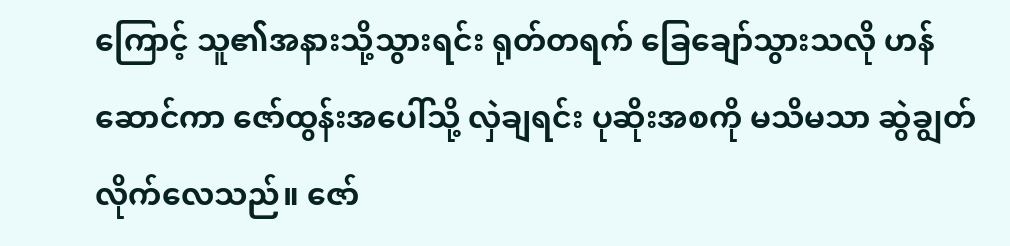ကြောင့် သူ၏အနားသို့သွားရင်း ရုတ်တရက် ခြေချော်သွားသလို ဟန်ဆောင်ကာ ဇော်ထွန်းအပေါ်သို့ လှဲချရင်း ပုဆိုးအစကို မသိမသာ ဆွဲချွတ်လိုက်လေသည်။ ဇော်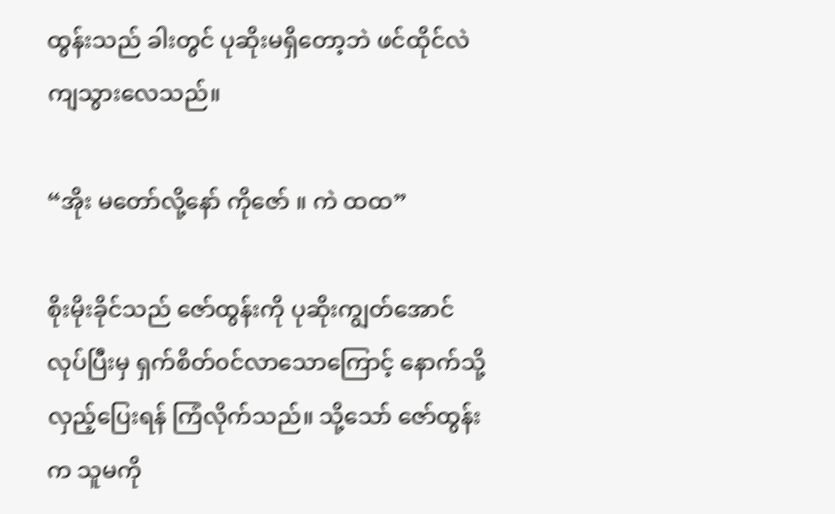ထွန်းသည် ခါးတွင် ပုဆိုးမရှိတော့ဘဲ ဖင်ထိုင်လဲကျသွားလေသည်။

“အိုး မတော်လို့နော် ကိုဇော် ။ ကဲ ထထ”

စိုးမိုးခိုင်သည် ဇော်ထွန်းကို ပုဆိုးကျွတ်အောင် လုပ်ပြီးမှ ရှက်စိတ်၀င်လာသောကြောင့် နောက်သို့ လှည့်ပြေးရန် ကြံလိုက်သည်။ သို့သော် ဇော်ထွန်းက သူမကို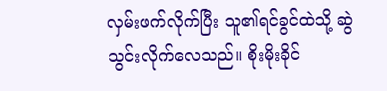လှမ်းဖက်လိုက်ပြီး သူ၏ရင်ခွင်ထဲသို့ ဆွဲသွင်းလိုက်လေသည်။ စိုးမိုးခိုင်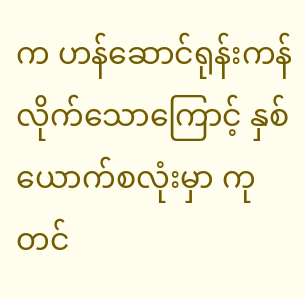က ဟန်ဆောင်ရုန်းကန်လိုက်သောကြောင့် နှစ်ယောက်စလုံးမှာ ကုတင်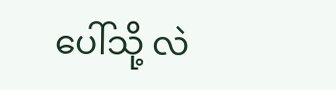ပေါ်သို့ လဲ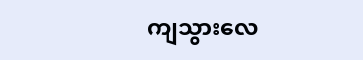ကျသွားလေ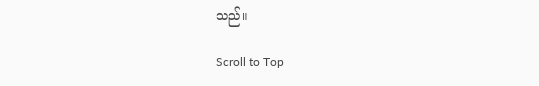သည်။

Scroll to Top